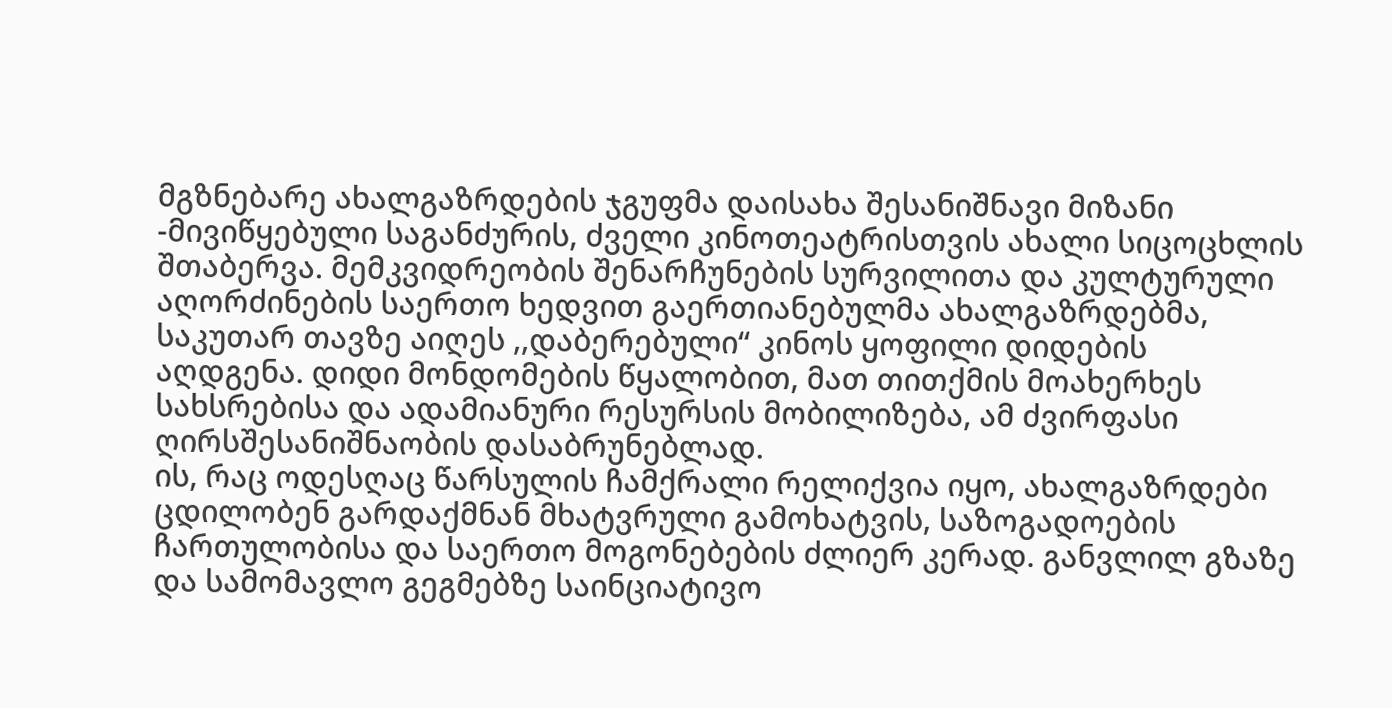მგზნებარე ახალგაზრდების ჯგუფმა დაისახა შესანიშნავი მიზანი -მივიწყებული საგანძურის, ძველი კინოთეატრისთვის ახალი სიცოცხლის შთაბერვა. მემკვიდრეობის შენარჩუნების სურვილითა და კულტურული აღორძინების საერთო ხედვით გაერთიანებულმა ახალგაზრდებმა, საკუთარ თავზე აიღეს ,,დაბერებული“ კინოს ყოფილი დიდების აღდგენა. დიდი მონდომების წყალობით, მათ თითქმის მოახერხეს სახსრებისა და ადამიანური რესურსის მობილიზება, ამ ძვირფასი ღირსშესანიშნაობის დასაბრუნებლად.
ის, რაც ოდესღაც წარსულის ჩამქრალი რელიქვია იყო, ახალგაზრდები ცდილობენ გარდაქმნან მხატვრული გამოხატვის, საზოგადოების ჩართულობისა და საერთო მოგონებების ძლიერ კერად. განვლილ გზაზე და სამომავლო გეგმებზე საინციატივო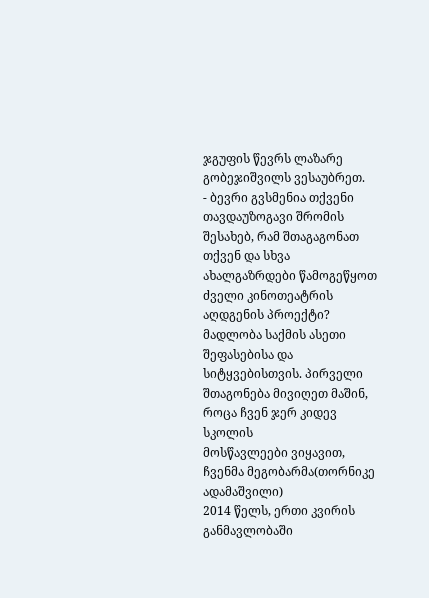ჯგუფის წევრს ლაზარე გობეჯიშვილს ვესაუბრეთ.
- ბევრი გვსმენია თქვენი თავდაუზოგავი შრომის შესახებ, რამ შთაგაგონათ თქვენ და სხვა ახალგაზრდები წამოგეწყოთ ძველი კინოთეატრის აღდგენის პროექტი?
მადლობა საქმის ასეთი შეფასებისა და სიტყვებისთვის. პირველი
შთაგონება მივიღეთ მაშინ, როცა ჩვენ ჯერ კიდევ სკოლის
მოსწავლეები ვიყავით, ჩვენმა მეგობარმა(თორნიკე ადამაშვილი)
2014 წელს, ერთი კვირის განმავლობაში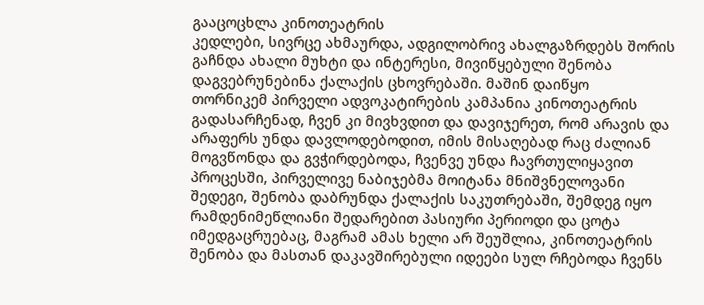გააცოცხლა კინოთეატრის
კედლები, სივრცე ახმაურდა, ადგილობრივ ახალგაზრდებს შორის
გაჩნდა ახალი მუხტი და ინტერესი, მივიწყებული შენობა
დაგვებრუნებინა ქალაქის ცხოვრებაში. მაშინ დაიწყო
თორნიკემ პირველი ადვოკატირების კამპანია კინოთეატრის
გადასარჩენად, ჩვენ კი მივხვდით და დავიჯერეთ, რომ არავის და
არაფერს უნდა დავლოდებოდით, იმის მისაღებად რაც ძალიან მოგვწონდა და გვჭირდებოდა, ჩვენვე უნდა ჩავრთულიყავით პროცესში, პირველივე ნაბიჯებმა მოიტანა მნიშვნელოვანი
შედეგი, შენობა დაბრუნდა ქალაქის საკუთრებაში, შემდეგ იყო
რამდენიმეწლიანი შედარებით პასიური პერიოდი და ცოტა იმედგაცრუებაც, მაგრამ ამას ხელი არ შეუშლია, კინოთეატრის შენობა და მასთან დაკავშირებული იდეები სულ რჩებოდა ჩვენს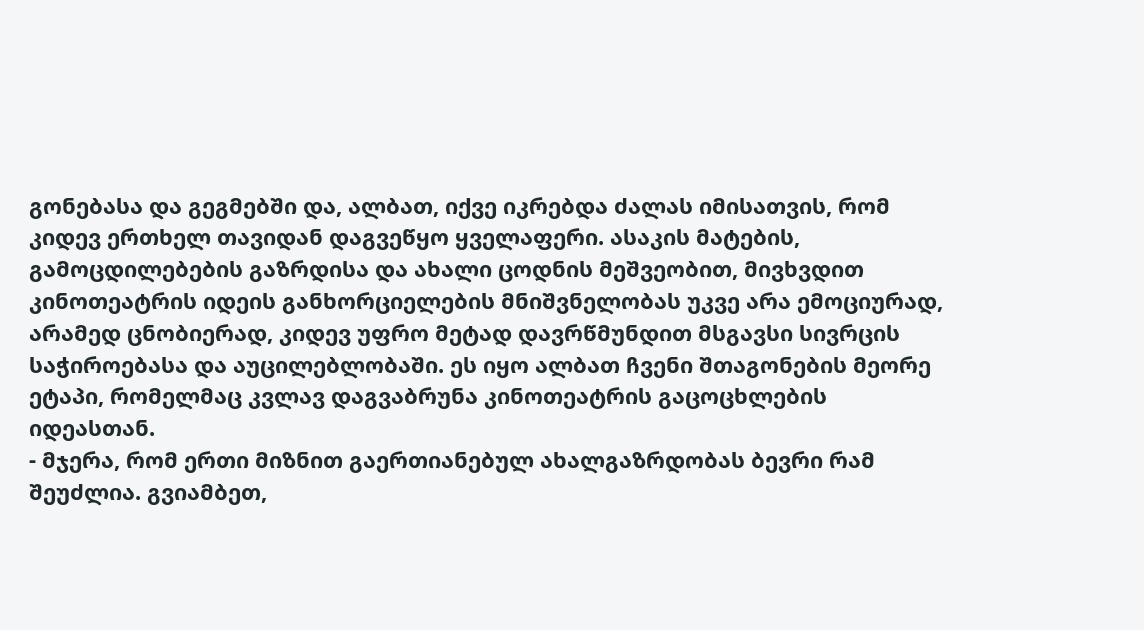გონებასა და გეგმებში და, ალბათ, იქვე იკრებდა ძალას იმისათვის, რომ კიდევ ერთხელ თავიდან დაგვეწყო ყველაფერი. ასაკის მატების,
გამოცდილებების გაზრდისა და ახალი ცოდნის მეშვეობით, მივხვდით კინოთეატრის იდეის განხორციელების მნიშვნელობას უკვე არა ემოციურად, არამედ ცნობიერად, კიდევ უფრო მეტად დავრწმუნდით მსგავსი სივრცის საჭიროებასა და აუცილებლობაში. ეს იყო ალბათ ჩვენი შთაგონების მეორე ეტაპი, რომელმაც კვლავ დაგვაბრუნა კინოთეატრის გაცოცხლების იდეასთან.
- მჯერა, რომ ერთი მიზნით გაერთიანებულ ახალგაზრდობას ბევრი რამ შეუძლია. გვიამბეთ,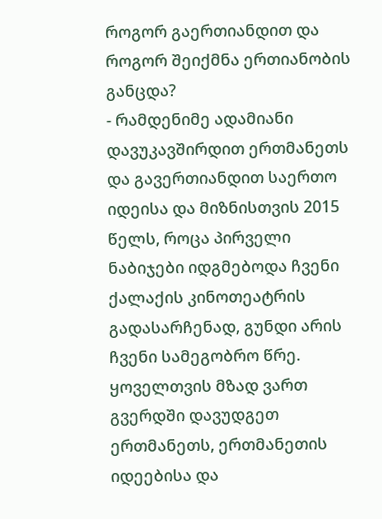როგორ გაერთიანდით და როგორ შეიქმნა ერთიანობის განცდა?
- რამდენიმე ადამიანი დავუკავშირდით ერთმანეთს და გავერთიანდით საერთო იდეისა და მიზნისთვის 2015 წელს, როცა პირველი ნაბიჯები იდგმებოდა ჩვენი ქალაქის კინოთეატრის გადასარჩენად, გუნდი არის ჩვენი სამეგობრო წრე. ყოველთვის მზად ვართ გვერდში დავუდგეთ ერთმანეთს, ერთმანეთის იდეებისა და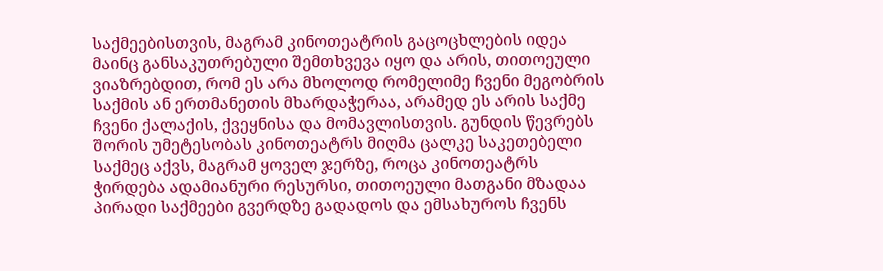საქმეებისთვის, მაგრამ კინოთეატრის გაცოცხლების იდეა მაინც განსაკუთრებული შემთხვევა იყო და არის, თითოეული ვიაზრებდით, რომ ეს არა მხოლოდ რომელიმე ჩვენი მეგობრის საქმის ან ერთმანეთის მხარდაჭერაა, არამედ ეს არის საქმე ჩვენი ქალაქის, ქვეყნისა და მომავლისთვის. გუნდის წევრებს შორის უმეტესობას კინოთეატრს მიღმა ცალკე საკეთებელი საქმეც აქვს, მაგრამ ყოველ ჯერზე, როცა კინოთეატრს ჭირდება ადამიანური რესურსი, თითოეული მათგანი მზადაა პირადი საქმეები გვერდზე გადადოს და ემსახუროს ჩვენს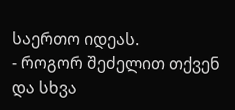საერთო იდეას.
- როგორ შეძელით თქვენ და სხვა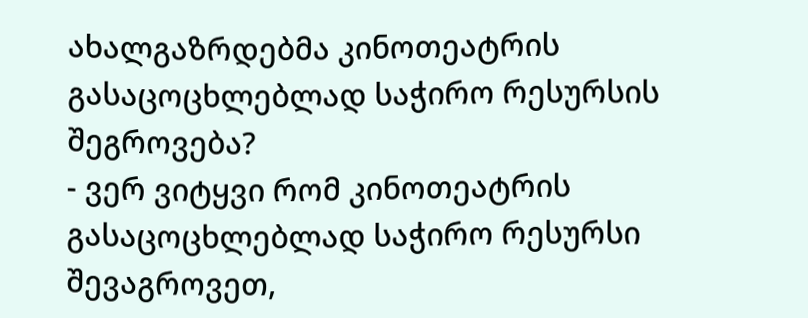ახალგაზრდებმა კინოთეატრის გასაცოცხლებლად საჭირო რესურსის შეგროვება?
- ვერ ვიტყვი რომ კინოთეატრის გასაცოცხლებლად საჭირო რესურსი შევაგროვეთ,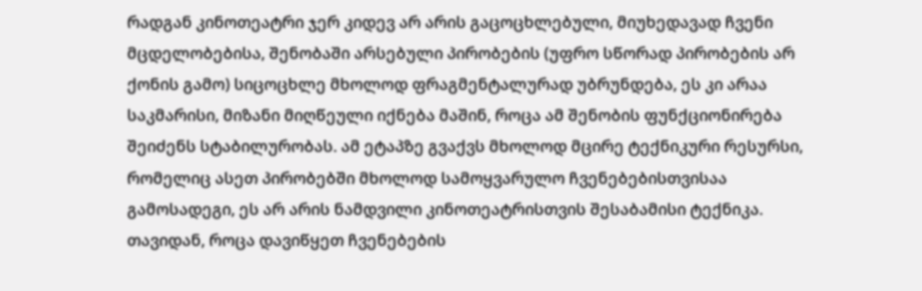რადგან კინოთეატრი ჯერ კიდევ არ არის გაცოცხლებული, მიუხედავად ჩვენი მცდელობებისა, შენობაში არსებული პირობების (უფრო სწორად პირობების არ ქონის გამო) სიცოცხლე მხოლოდ ფრაგმენტალურად უბრუნდება, ეს კი არაა საკმარისი, მიზანი მიღწეული იქნება მაშინ, როცა ამ შენობის ფუნქციონირება შეიძენს სტაბილურობას. ამ ეტაპზე გვაქვს მხოლოდ მცირე ტექნიკური რესურსი, რომელიც ასეთ პირობებში მხოლოდ სამოყვარულო ჩვენებებისთვისაა გამოსადეგი, ეს არ არის ნამდვილი კინოთეატრისთვის შესაბამისი ტექნიკა. თავიდან, როცა დავიწყეთ ჩვენებების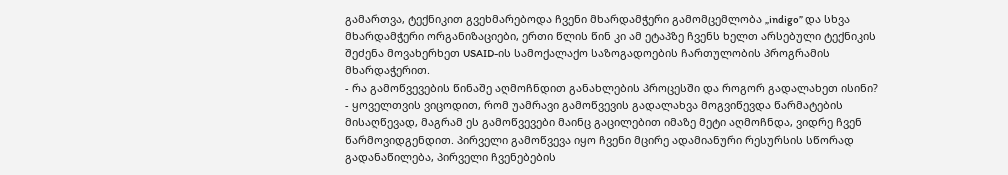გამართვა, ტექნიკით გვეხმარებოდა ჩვენი მხარდამჭერი გამომცემლობა „indigo” და სხვა მხარდამჭერი ორგანიზაციები, ერთი წლის წინ კი ამ ეტაპზე ჩვენს ხელთ არსებული ტექნიკის შეძენა მოვახერხეთ USAID-ის სამოქალაქო საზოგადოების ჩართულობის პროგრამის მხარდაჭერით.
- რა გამოწვევების წინაშე აღმოჩნდით განახლების პროცესში და როგორ გადალახეთ ისინი?
- ყოველთვის ვიცოდით, რომ უამრავი გამოწვევის გადალახვა მოგვიწევდა წარმატების მისაღწევად, მაგრამ ეს გამოწვევები მაინც გაცილებით იმაზე მეტი აღმოჩნდა, ვიდრე ჩვენ წარმოვიდგენდით. პირველი გამოწვევა იყო ჩვენი მცირე ადამიანური რესურსის სწორად გადანაწილება, პირველი ჩვენებების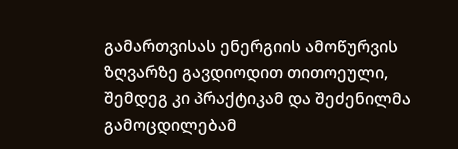გამართვისას ენერგიის ამოწურვის ზღვარზე გავდიოდით თითოეული, შემდეგ კი პრაქტიკამ და შეძენილმა გამოცდილებამ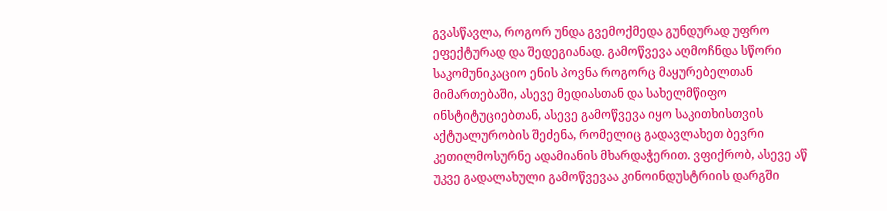გვასწავლა, როგორ უნდა გვემოქმედა გუნდურად უფრო ეფექტურად და შედეგიანად. გამოწვევა აღმოჩნდა სწორი საკომუნიკაციო ენის პოვნა როგორც მაყურებელთან მიმართებაში, ასევე მედიასთან და სახელმწიფო ინსტიტუციებთან, ასევე გამოწვევა იყო საკითხისთვის აქტუალურობის შეძენა, რომელიც გადავლახეთ ბევრი კეთილმოსურნე ადამიანის მხარდაჭერით. ვფიქრობ, ასევე აწ უკვე გადალახული გამოწვევაა კინოინდუსტრიის დარგში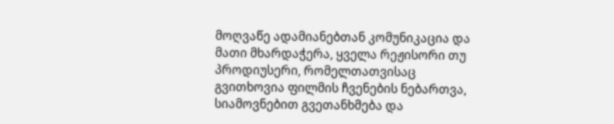მოღვაწე ადამიანებთან კომუნიკაცია და მათი მხარდაჭერა, ყველა რეჟისორი თუ პროდიუსერი, რომელთათვისაც გვითხოვია ფილმის ჩვენების ნებართვა, სიამოვნებით გვეთანხმება და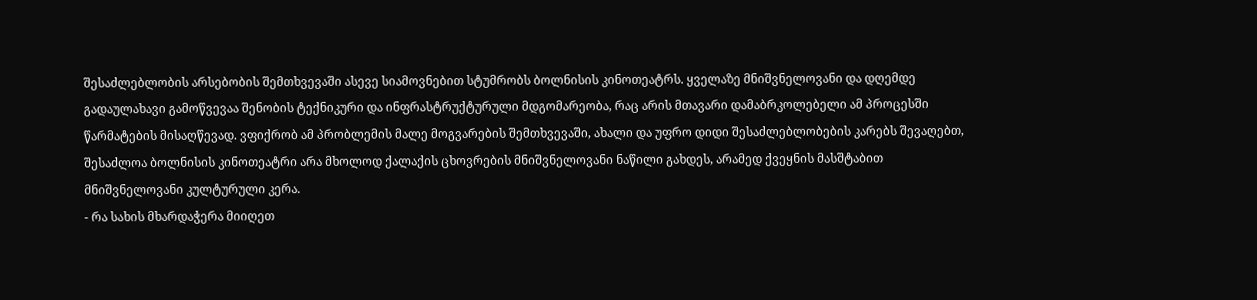შესაძლებლობის არსებობის შემთხვევაში ასევე სიამოვნებით სტუმრობს ბოლნისის კინოთეატრს. ყველაზე მნიშვნელოვანი და დღემდე გადაულახავი გამოწვევაა შენობის ტექნიკური და ინფრასტრუქტურული მდგომარეობა, რაც არის მთავარი დამაბრკოლებელი ამ პროცესში წარმატების მისაღწევად. ვფიქრობ ამ პრობლემის მალე მოგვარების შემთხვევაში, ახალი და უფრო დიდი შესაძლებლობების კარებს შევაღებთ, შესაძლოა ბოლნისის კინოთეატრი არა მხოლოდ ქალაქის ცხოვრების მნიშვნელოვანი ნაწილი გახდეს, არამედ ქვეყნის მასშტაბით მნიშვნელოვანი კულტურული კერა.
- რა სახის მხარდაჭერა მიიღეთ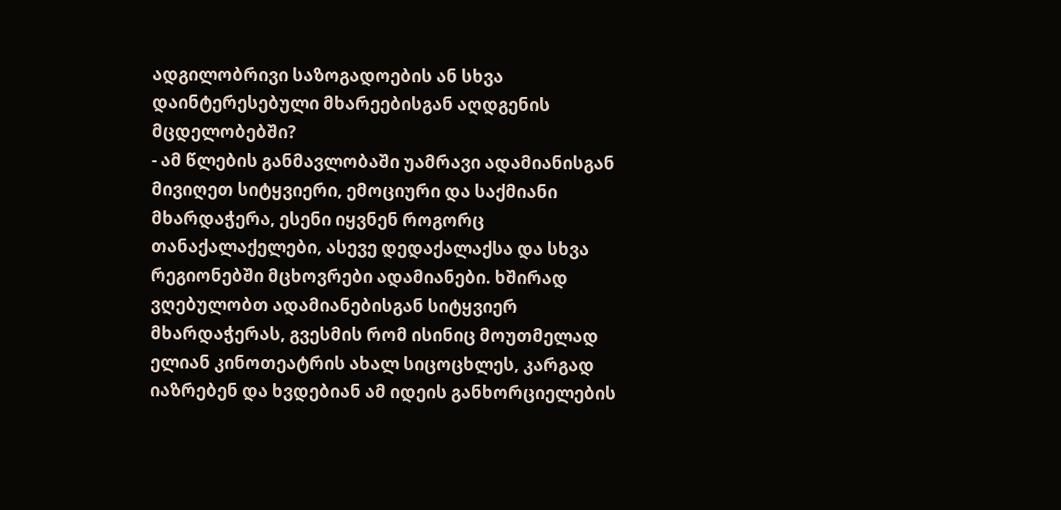ადგილობრივი საზოგადოების ან სხვა დაინტერესებული მხარეებისგან აღდგენის მცდელობებში?
- ამ წლების განმავლობაში უამრავი ადამიანისგან მივიღეთ სიტყვიერი, ემოციური და საქმიანი მხარდაჭერა, ესენი იყვნენ როგორც თანაქალაქელები, ასევე დედაქალაქსა და სხვა რეგიონებში მცხოვრები ადამიანები. ხშირად ვღებულობთ ადამიანებისგან სიტყვიერ მხარდაჭერას, გვესმის რომ ისინიც მოუთმელად ელიან კინოთეატრის ახალ სიცოცხლეს, კარგად იაზრებენ და ხვდებიან ამ იდეის განხორციელების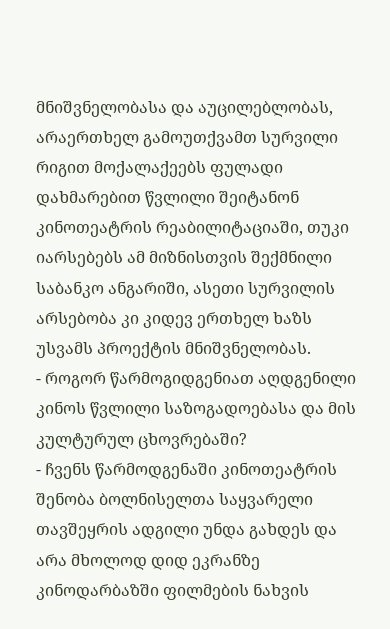მნიშვნელობასა და აუცილებლობას, არაერთხელ გამოუთქვამთ სურვილი რიგით მოქალაქეებს ფულადი დახმარებით წვლილი შეიტანონ კინოთეატრის რეაბილიტაციაში, თუკი იარსებებს ამ მიზნისთვის შექმნილი საბანკო ანგარიში, ასეთი სურვილის არსებობა კი კიდევ ერთხელ ხაზს უსვამს პროექტის მნიშვნელობას.
- როგორ წარმოგიდგენიათ აღდგენილი კინოს წვლილი საზოგადოებასა და მის კულტურულ ცხოვრებაში?
- ჩვენს წარმოდგენაში კინოთეატრის შენობა ბოლნისელთა საყვარელი თავშეყრის ადგილი უნდა გახდეს და არა მხოლოდ დიდ ეკრანზე კინოდარბაზში ფილმების ნახვის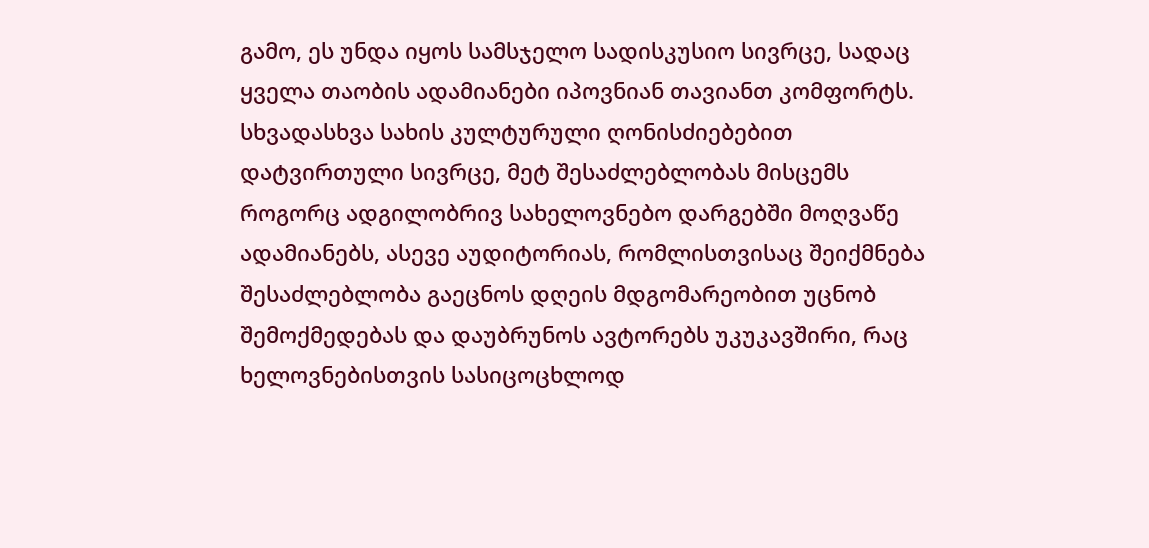გამო, ეს უნდა იყოს სამსჯელო სადისკუსიო სივრცე, სადაც ყველა თაობის ადამიანები იპოვნიან თავიანთ კომფორტს. სხვადასხვა სახის კულტურული ღონისძიებებით დატვირთული სივრცე, მეტ შესაძლებლობას მისცემს როგორც ადგილობრივ სახელოვნებო დარგებში მოღვაწე ადამიანებს, ასევე აუდიტორიას, რომლისთვისაც შეიქმნება შესაძლებლობა გაეცნოს დღეის მდგომარეობით უცნობ შემოქმედებას და დაუბრუნოს ავტორებს უკუკავშირი, რაც ხელოვნებისთვის სასიცოცხლოდ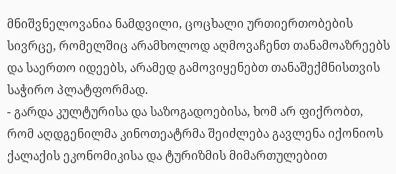მნიშვნელოვანია ნამდვილი, ცოცხალი ურთიერთობების სივრცე, რომელშიც არამხოლოდ აღმოვაჩენთ თანამოაზრეებს და საერთო იდეებს, არამედ გამოვიყენებთ თანაშექმნისთვის საჭირო პლატფორმად.
- გარდა კულტურისა და საზოგადოებისა, ხომ არ ფიქრობთ, რომ აღდგენილმა კინოთეატრმა შეიძლება გავლენა იქონიოს ქალაქის ეკონომიკისა და ტურიზმის მიმართულებით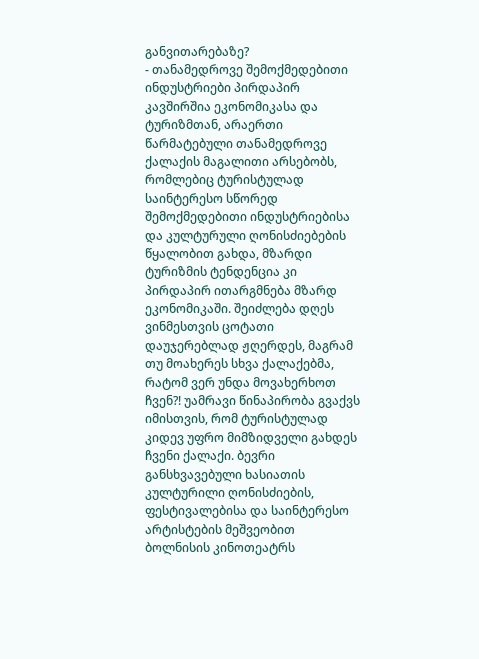განვითარებაზე?
- თანამედროვე შემოქმედებითი ინდუსტრიები პირდაპირ კავშირშია ეკონომიკასა და ტურიზმთან, არაერთი წარმატებული თანამედროვე ქალაქის მაგალითი არსებობს, რომლებიც ტურისტულად საინტერესო სწორედ შემოქმედებითი ინდუსტრიებისა და კულტურული ღონისძიებების წყალობით გახდა, მზარდი ტურიზმის ტენდენცია კი პირდაპირ ითარგმნება მზარდ ეკონომიკაში. შეიძლება დღეს ვინმესთვის ცოტათი დაუჯერებლად ჟღერდეს, მაგრამ თუ მოახერეს სხვა ქალაქებმა, რატომ ვერ უნდა მოვახერხოთ ჩვენ?! უამრავი წინაპირობა გვაქვს იმისთვის, რომ ტურისტულად კიდევ უფრო მიმზიდველი გახდეს ჩვენი ქალაქი. ბევრი განსხვავებული ხასიათის კულტურილი ღონისძიების, ფესტივალებისა და საინტერესო არტისტების მეშვეობით ბოლნისის კინოთეატრს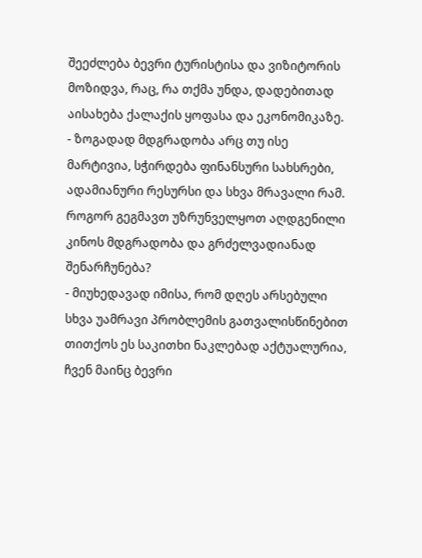შეეძლება ბევრი ტურისტისა და ვიზიტორის მოზიდვა, რაც, რა თქმა უნდა, დადებითად აისახება ქალაქის ყოფასა და ეკონომიკაზე.
- ზოგადად მდგრადობა არც თუ ისე მარტივია, სჭირდება ფინანსური სახსრები, ადამიანური რესურსი და სხვა მრავალი რამ. როგორ გეგმავთ უზრუნველყოთ აღდგენილი კინოს მდგრადობა და გრძელვადიანად შენარჩუნება?
- მიუხედავად იმისა, რომ დღეს არსებული სხვა უამრავი პრობლემის გათვალისწინებით თითქოს ეს საკითხი ნაკლებად აქტუალურია, ჩვენ მაინც ბევრი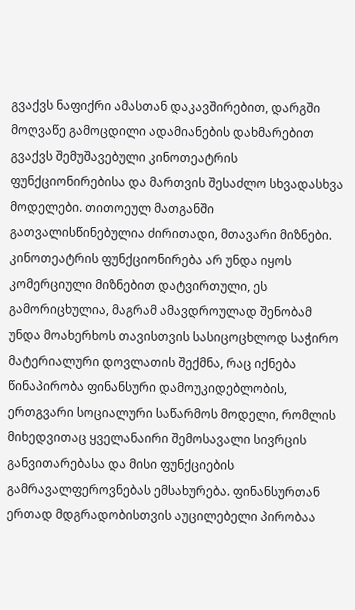გვაქვს ნაფიქრი ამასთან დაკავშირებით, დარგში მოღვაწე გამოცდილი ადამიანების დახმარებით გვაქვს შემუშავებული კინოთეატრის ფუნქციონირებისა და მართვის შესაძლო სხვადასხვა მოდელები. თითოეულ მათგანში გათვალისწინებულია ძირითადი, მთავარი მიზნები. კინოთეატრის ფუნქციონირება არ უნდა იყოს კომერციული მიზნებით დატვირთული, ეს გამორიცხულია, მაგრამ ამავდროულად შენობამ უნდა მოახერხოს თავისთვის სასიცოცხლოდ საჭირო მატერიალური დოვლათის შექმნა, რაც იქნება წინაპირობა ფინანსური დამოუკიდებლობის, ერთგვარი სოციალური საწარმოს მოდელი, რომლის მიხედვითაც ყველანაირი შემოსავალი სივრცის განვითარებასა და მისი ფუნქციების გამრავალფეროვნებას ემსახურება. ფინანსურთან ერთად მდგრადობისთვის აუცილებელი პირობაა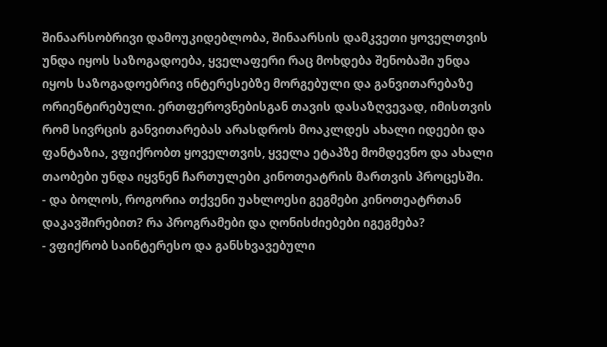შინაარსობრივი დამოუკიდებლობა, შინაარსის დამკვეთი ყოველთვის უნდა იყოს საზოგადოება, ყველაფერი რაც მოხდება შენობაში უნდა იყოს საზოგადოებრივ ინტერესებზე მორგებული და განვითარებაზე ორიენტირებული. ერთფეროვნებისგან თავის დასაზღვევად, იმისთვის რომ სივრცის განვითარებას არასდროს მოაკლდეს ახალი იდეები და ფანტაზია, ვფიქრობთ ყოველთვის, ყველა ეტაპზე მომდევნო და ახალი თაობები უნდა იყვნენ ჩართულები კინოთეატრის მართვის პროცესში.
- და ბოლოს, როგორია თქვენი უახლოესი გეგმები კინოთეატრთან დაკავშირებით? რა პროგრამები და ღონისძიებები იგეგმება?
- ვფიქრობ საინტერესო და განსხვავებული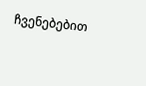ჩვენებებით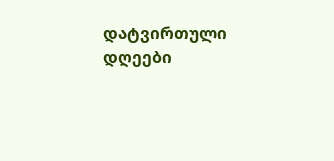დატვირთული დღეები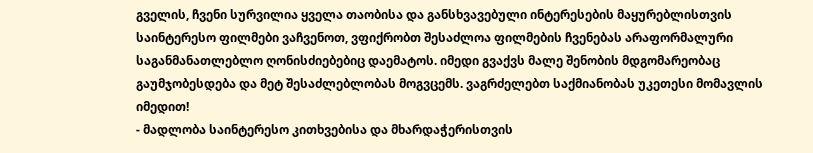გველის, ჩვენი სურვილია ყველა თაობისა და განსხვავებული ინტერესების მაყურებლისთვის საინტერესო ფილმები ვაჩვენოთ, ვფიქრობთ შესაძლოა ფილმების ჩვენებას არაფორმალური საგანმანათლებლო ღონისძიებებიც დაემატოს. იმედი გვაქვს მალე შენობის მდგომარეობაც გაუმჯობესდება და მეტ შესაძლებლობას მოგვცემს. ვაგრძელებთ საქმიანობას უკეთესი მომავლის იმედით!
- მადლობა საინტერესო კითხვებისა და მხარდაჭერისთვის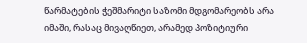წარმატების ჭეშმარიტი საზომი მდგომარეობს არა იმაში, რასაც მივაღწიეთ, არამედ პოზიტიური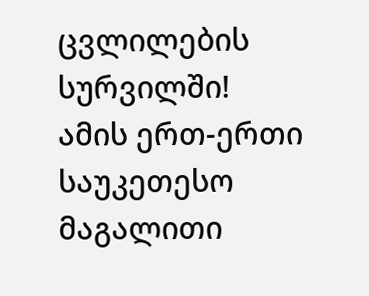ცვლილების სურვილში!
ამის ერთ-ერთი საუკეთესო მაგალითი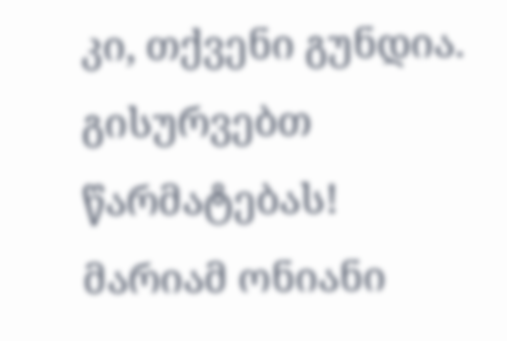კი, თქვენი გუნდია.
გისურვებთ წარმატებას!
მარიამ ონიანი